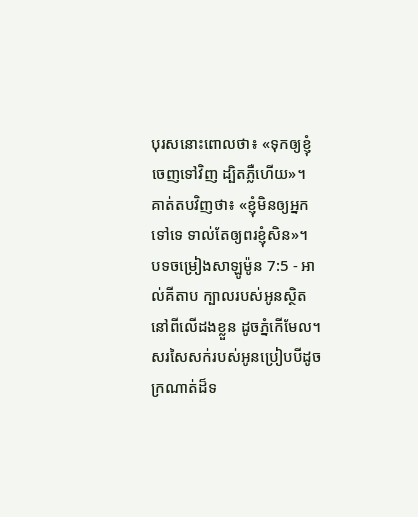បុរសនោះពោលថា៖ «ទុកឲ្យខ្ញុំចេញទៅវិញ ដ្បិតភ្លឺហើយ»។ គាត់តបវិញថា៖ «ខ្ញុំមិនឲ្យអ្នកទៅទេ ទាល់តែឲ្យពរខ្ញុំសិន»។
បទចម្រៀងសាឡូម៉ូន 7:5 - អាល់គីតាប ក្បាលរបស់អូនស្ថិតនៅពីលើដងខ្លួន ដូចភ្នំកើមែល។ សរសៃសក់របស់អូនប្រៀបបីដូចក្រណាត់ដ៏ទ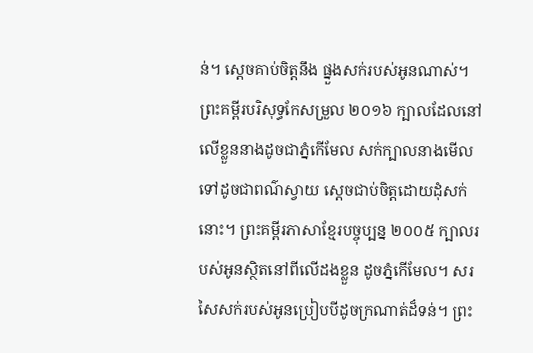ន់។ ស្តេចគាប់ចិត្តនឹង ផ្នួងសក់របស់អូនណាស់។ ព្រះគម្ពីរបរិសុទ្ធកែសម្រួល ២០១៦ ក្បាលដែលនៅលើខ្លួននាងដូចជាភ្នំកើមែល សក់ក្បាលនាងមើលទៅដូចជាពណ៌ស្វាយ ស្ដេចជាប់ចិត្តដោយដុំសក់នោះ។ ព្រះគម្ពីរភាសាខ្មែរបច្ចុប្បន្ន ២០០៥ ក្បាលរបស់អូនស្ថិតនៅពីលើដងខ្លួន ដូចភ្នំកើមែល។ សរសៃសក់របស់អូនប្រៀបបីដូចក្រណាត់ដ៏ទន់។ ព្រះ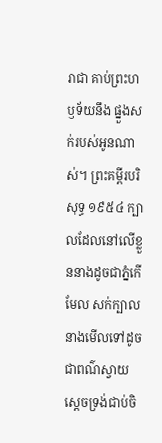រាជា គាប់ព្រះហឫទ័យនឹង ផ្នួងសក់របស់អូនណាស់។ ព្រះគម្ពីរបរិសុទ្ធ ១៩៥៤ ក្បាលដែលនៅលើខ្លួននាងដូចជាភ្នំកើមែល សក់ក្បាលនាងមើលទៅដូចជាពណ៌ស្វាយ ស្តេចទ្រង់ជាប់ចិ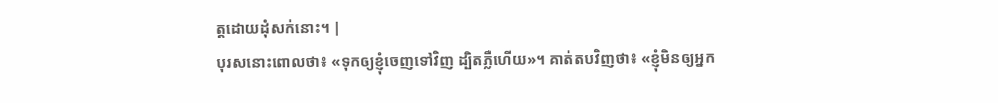ត្តដោយដុំសក់នោះ។ |
បុរសនោះពោលថា៖ «ទុកឲ្យខ្ញុំចេញទៅវិញ ដ្បិតភ្លឺហើយ»។ គាត់តបវិញថា៖ «ខ្ញុំមិនឲ្យអ្នក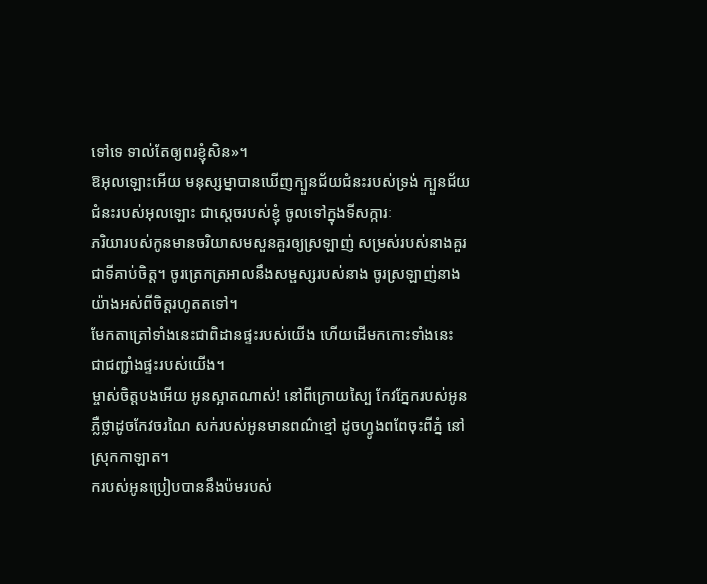ទៅទេ ទាល់តែឲ្យពរខ្ញុំសិន»។
ឱអុលឡោះអើយ មនុស្សម្នាបានឃើញក្បួនជ័យជំនះរបស់ទ្រង់ ក្បួនជ័យជំនះរបស់អុលឡោះ ជាស្តេចរបស់ខ្ញុំ ចូលទៅក្នុងទីសក្ការៈ
ភរិយារបស់កូនមានចរិយាសមសួនគួរឲ្យស្រឡាញ់ សម្រស់របស់នាងគួរជាទីគាប់ចិត្ត។ ចូរត្រេកត្រអាលនឹងសម្ផស្សរបស់នាង ចូរស្រឡាញ់នាងយ៉ាងអស់ពីចិត្តរហូតតទៅ។
មែកតាត្រៅទាំងនេះជាពិដានផ្ទះរបស់យើង ហើយដើមកកោះទាំងនេះ ជាជញ្ជាំងផ្ទះរបស់យើង។
ម្ចាស់ចិត្តបងអើយ អូនស្អាតណាស់! នៅពីក្រោយស្បៃ កែវភ្នែករបស់អូនភ្លឺថ្លាដូចកែវចរណៃ សក់របស់អូនមានពណ៌ខ្មៅ ដូចហ្វូងពពែចុះពីភ្នំ នៅស្រុកកាឡាត។
ករបស់អូនប្រៀបបាននឹងប៉មរបស់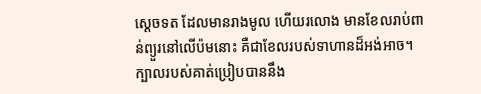ស្ដេចទត ដែលមានរាងមូល ហើយរលោង មានខែលរាប់ពាន់ព្យួរនៅលើប៉មនោះ គឺជាខែលរបស់ទាហានដ៏អង់អាច។
ក្បាលរបស់គាត់ប្រៀបបាននឹង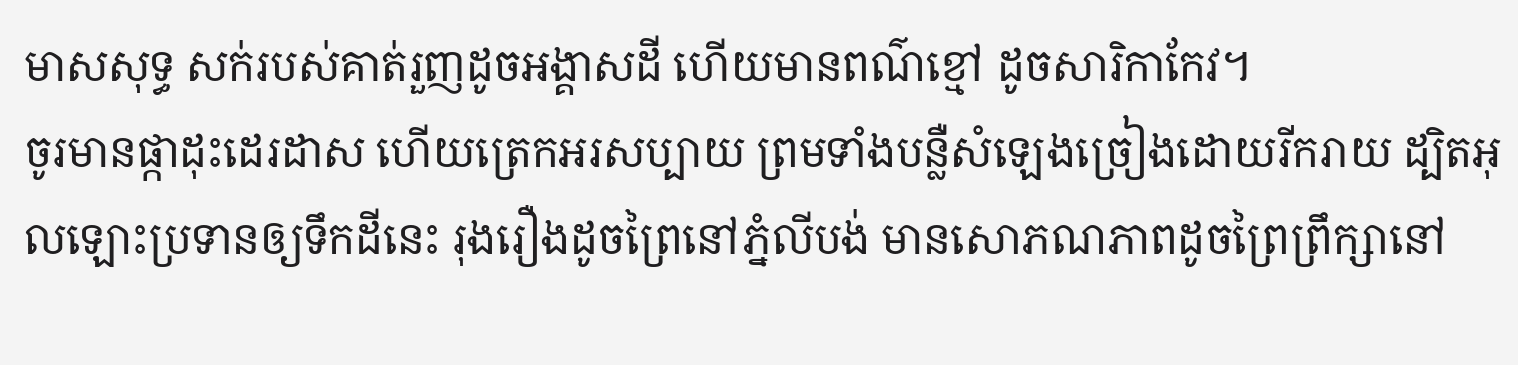មាសសុទ្ធ សក់របស់គាត់រួញដូចអង្គាសដី ហើយមានពណ៌ខ្មៅ ដូចសារិកាកែវ។
ចូរមានផ្កាដុះដេរដាស ហើយត្រេកអរសប្បាយ ព្រមទាំងបន្លឺសំឡេងច្រៀងដោយរីករាយ ដ្បិតអុលឡោះប្រទានឲ្យទឹកដីនេះ រុងរឿងដូចព្រៃនៅភ្នំលីបង់ មានសោភណភាពដូចព្រៃព្រឹក្សានៅ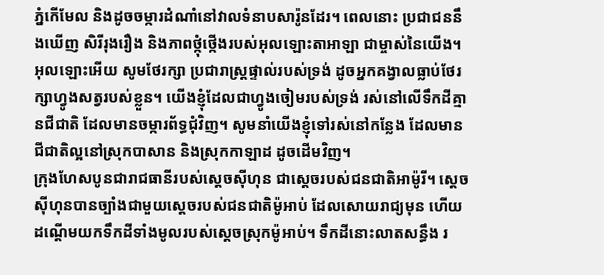ភ្នំកើមែល និងដូចចម្ការដំណាំនៅវាលទំនាបសារ៉ូនដែរ។ ពេលនោះ ប្រជាជននឹងឃើញ សិរីរុងរឿង និងភាពថ្កុំថ្កើងរបស់អុលឡោះតាអាឡា ជាម្ចាស់នៃយើង។
អុលឡោះអើយ សូមថែរក្សា ប្រជារាស្ត្រផ្ទាល់របស់ទ្រង់ ដូចអ្នកគង្វាលធ្លាប់ថែរក្សាហ្វូងសត្វរបស់ខ្លួន។ យើងខ្ញុំដែលជាហ្វូងចៀមរបស់ទ្រង់ រស់នៅលើទឹកដីគ្មានជីជាតិ ដែលមានចម្ការព័ទ្ធជុំវិញ។ សូមនាំយើងខ្ញុំទៅរស់នៅកន្លែង ដែលមានជីជាតិល្អនៅស្រុកបាសាន និងស្រុកកាឡាដ ដូចដើមវិញ។
ក្រុងហែសបូនជារាជធានីរបស់ស្តេចស៊ីហុន ជាស្តេចរបស់ជនជាតិអាម៉ូរី។ ស្តេចស៊ីហុនបានច្បាំងជាមួយស្តេចរបស់ជនជាតិម៉ូអាប់ ដែលសោយរាជ្យមុន ហើយដណ្តើមយកទឹកដីទាំងមូលរបស់ស្តេចស្រុកម៉ូអាប់។ ទឹកដីនោះលាតសន្ធឹង រ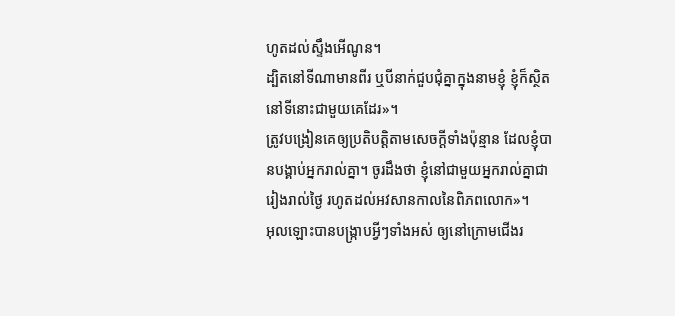ហូតដល់ស្ទឹងអើណូន។
ដ្បិតនៅទីណាមានពីរ ឬបីនាក់ជួបជុំគ្នាក្នុងនាមខ្ញុំ ខ្ញុំក៏ស្ថិតនៅទីនោះជាមួយគេដែរ»។
ត្រូវបង្រៀនគេឲ្យប្រតិបត្ដិតាមសេចក្ដីទាំងប៉ុន្មាន ដែលខ្ញុំបានបង្គាប់អ្នករាល់គ្នា។ ចូរដឹងថា ខ្ញុំនៅជាមួយអ្នករាល់គ្នាជារៀងរាល់ថ្ងៃ រហូតដល់អវសានកាលនៃពិភពលោក»។
អុលឡោះបានបង្ក្រាបអ្វីៗទាំងអស់ ឲ្យនៅក្រោមជើងរ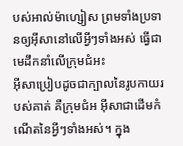បស់អាល់ម៉ាហ្សៀស ព្រមទាំងប្រទានឲ្យអ៊ីសានៅលើអ្វីៗទាំងអស់ ធ្វើជាមេដឹកនាំលើក្រុមជំអះ
អ៊ីសាប្រៀបដូចជាក្បាលនៃរូបកាយរបស់គាត់ គឺក្រុមជំអ អ៊ីសាជាដើមកំណើតនៃអ្វីៗទាំងអស់។ ក្នុង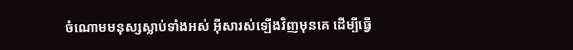ចំណោមមនុស្សស្លាប់ទាំងអស់ អ៊ីសារស់ឡើងវិញមុនគេ ដើម្បីធ្វើ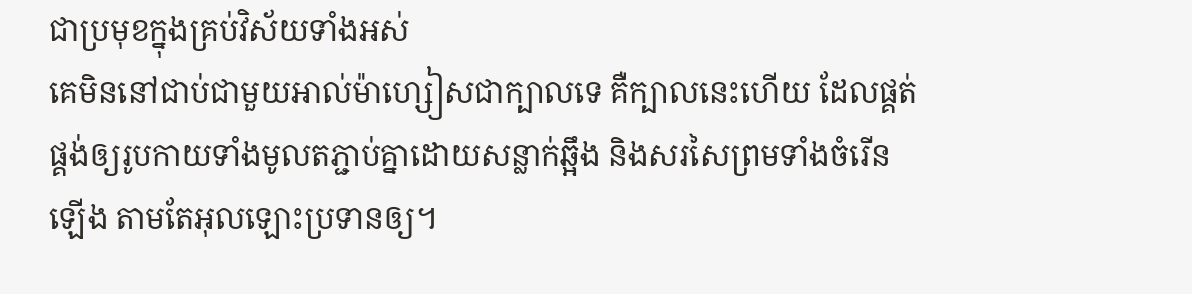ជាប្រមុខក្នុងគ្រប់វិស័យទាំងអស់
គេមិននៅជាប់ជាមួយអាល់ម៉ាហ្សៀសជាក្បាលទេ គឺក្បាលនេះហើយ ដែលផ្គត់ផ្គង់ឲ្យរូបកាយទាំងមូលតភ្ជាប់គ្នាដោយសន្លាក់ឆ្អឹង និងសរសៃព្រមទាំងចំរើនឡើង តាមតែអុលឡោះប្រទានឲ្យ។